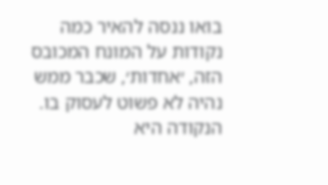בואו ננסה להאיר כמה נקודות על המונח המכובס הזה, ׳אחדות׳, שכבר ממש נהיה לא פשוט לעסוק בו. הנקודה היא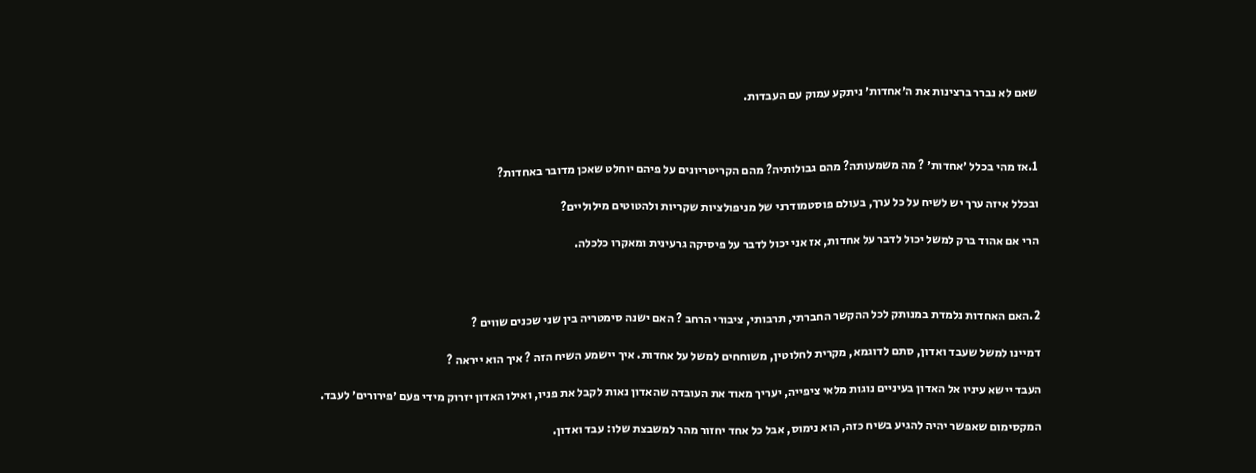שאם לא נברר ברצינות את ה׳אחדות׳ ניתקע עמוק עם העבדות.



1.אז מהי בכלל ׳אחדות׳ ? מה משמעותה? מהם גבולותיה? מהם הקריטריונים על פיהם יוחלט שאכן מדובר באחדות?

ובכלל איזה ערך יש לשיח על כל ערך, בעולם פוסטמודרני של מניפולציות שקריות ולהטוטים מילוליים?

הרי אם אהוד ברק למשל יכול לדבר על אחדות, אז אני יכול לדבר על פיסיקה גרעינית ומאקרו כלכלה.



2.האם האחדות נלמדת במנותק לכל ההקשר החברתי, תרבותי, ציבורי הרחב ? האם ישנה סימטריה בין שני שכנים שווים ?

דמיינו למשל שעבד ואדון, סתם לדוגמא, מקרית לחלוטין, משוחחים למשל על אחדות. איך יישמע השיח הזה ? איך הוא ייראה ?

העבד יישא עיניו אל האדון בעיניים נוגות מלאי ציפייה, יעריך מאוד את העובדה שהאדון נאות לקבל את פניו, ואילו האדון יזרוק מידי פעם ׳פירורים׳ לעבד.

המקסימום שאפשר יהיה להגיע בשיח כזה, הוא נימוס, אבל כל אחד יחזור מהר למשבצת שלו: עבד ואדון.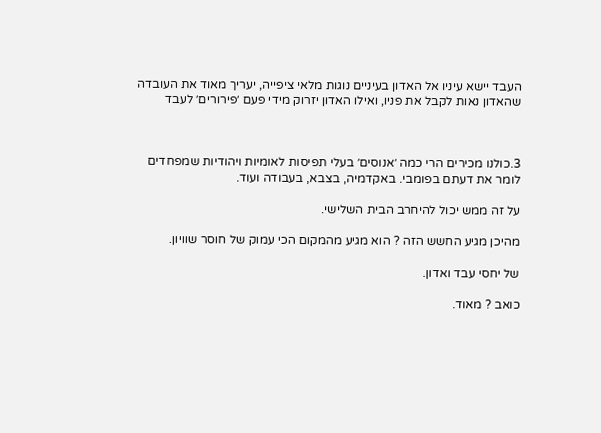העבד יישא עיניו אל האדון בעיניים נוגות מלאי ציפייה, יעריך מאוד את העובדה שהאדון נאות לקבל את פניו, ואילו האדון יזרוק מידי פעם ׳פירורים׳ לעבד



3.כולנו מכירים הרי כמה ׳אנוסים׳ בעלי תפיסות לאומיות ויהודיות שמפחדים לומר את דעתם בפומבי. באקדמיה, בצבא, בעבודה ועוד.

על זה ממש יכול להיחרב הבית השלישי.

מהיכן מגיע החשש הזה ? הוא מגיע מהמקום הכי עמוק של חוסר שוויון.

של יחסי עבד ואדון.

כואב ? מאוד.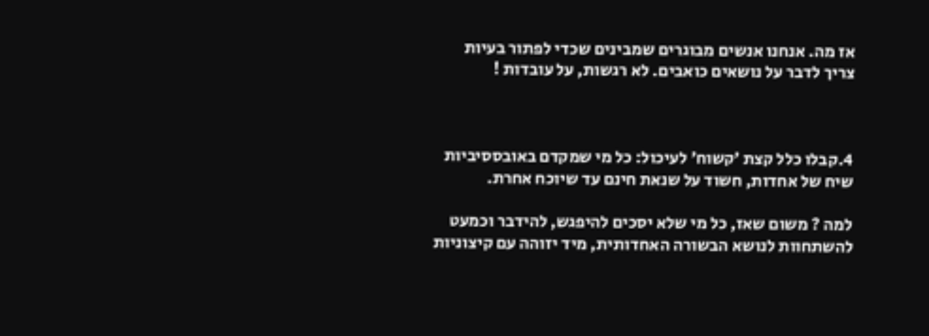אז מה. אנחנו אנשים מבוגרים שמבינים שכדי לפתור בעיות צריך לדבר על נושאים כואבים. לא רגשות, על עובדות !



4.קבלו כלל קצת ׳קשוח׳ לעיכול: כל מי שמקדם באובססיביות שיח של אחדות, חשוד על שנאת חינם עד שיוכח אחרת.

למה ? משום שאז, כל מי שלא יסכים להיפגש, להידבר וכמעט להשתחוות לנושא הבשורה האחדותית, מיד יזוהה עם קיצוניות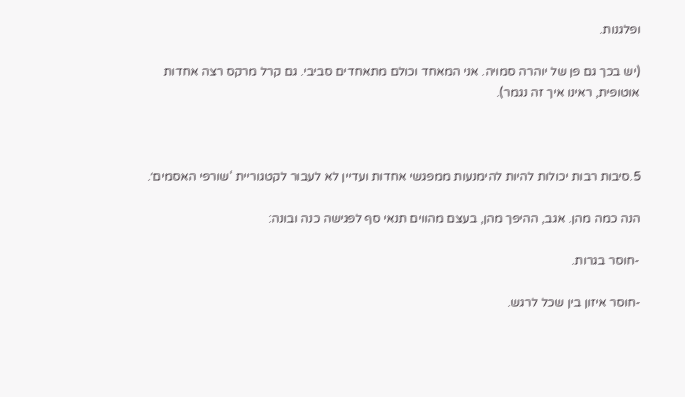ופלגנות.

(יש בכך גם פן של יוהרה סמויה. אני המאחד וכולם מתאחדים סביבי. גם קרל מרקס רצה אחדות אוטופית, ראינו איך זה נגמר).



5.סיבות רבות יכולות להיות להימנעות ממפגשי אחדות ועדיין לא לעבור לקטגוריית ‘שורפי האסמים׳.

הנה כמה מהן. אגב, ההיפך מהן, בעצם מהווים תנאי סף לפגישה כנה ובונה:

-חוסר בגרות.

-חוסר איזון בין שכל לרגש.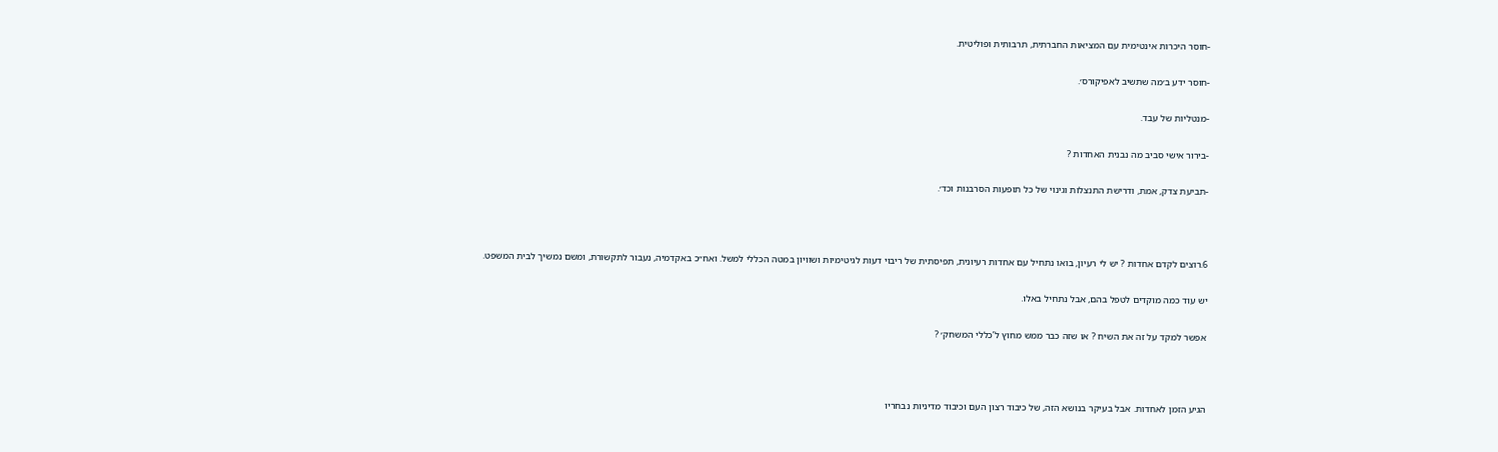-חוסר היכרות אינטימית עם המציאות החברתית, תרבותית ופוליטית.

-חוסר ידע ב׳מה שתשיב לאפיקורס׳.

-מנטליות של עבד.

-בירור אישי סביב מה נבנית האחדות ?

-תביעת צדק, אמת, ודרישת התנצלות וגינוי של כל תופעות הסרבנות וכד׳.



6.רוצים לקדם אחדות ? יש לי רעיון, בואו נתחיל עם אחדות רעיונית, תפיסתית של ריבוי דעות לגיטימיות ושוויון במטה הכללי למשל. ואח״כ באקדמיה, נעבור לתקשורת, ומשם נמשיך לבית המשפט.

יש עוד כמה מוקדים לטפל בהם, אבל נתחיל באלו.

אפשר למקד על זה את השיח ? או שזה כבר ממש מחוץ ל’כללי המשחק׳ ?



הגיע הזמן לאחדות. אבל בעיקר בנושא הזה, של כיבוד רצון העם וכיבוד מדיניות נבחריו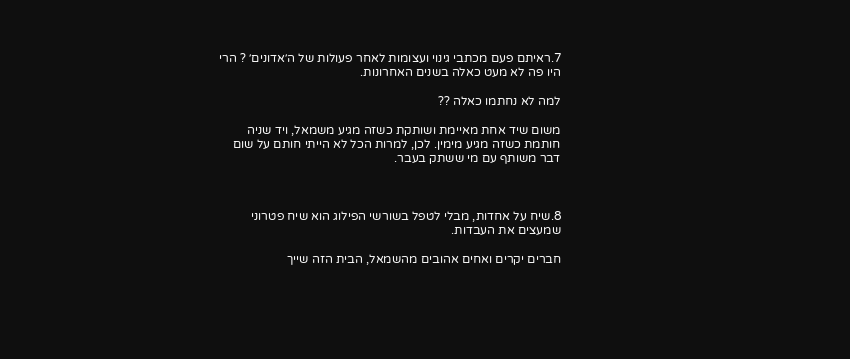7.ראיתם פעם מכתבי גינוי ועצומות לאחר פעולות של ה׳אדונים׳ ? הרי היו פה לא מעט כאלה בשנים האחרונות.

למה לא נחתמו כאלה ??

משום שיד אחת מאיימת ושותקת כשזה מגיע משמאל, ויד שניה חותמת כשזה מגיע מימין. לכן, למרות הכל לא הייתי חותם על שום דבר משותף עם מי ששתק בעבר.



8.שיח על אחדות, מבלי לטפל בשורשי הפילוג הוא שיח פטרוני שמעצים את העבדות.

חברים יקרים ואחים אהובים מהשמאל, הבית הזה שייך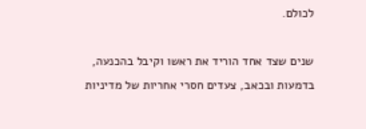לכולם.

שנים שצד אחד הוריד את ראשו וקיבל בהכנעה, בדמעות ובכאב, צעדים חסרי אחריות של מדיניות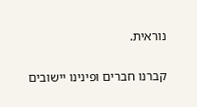נוראית.

קברנו חברים ופינינו יישובים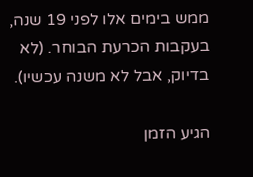ממש בימים אלו לפני 19 שנה, בעקבות הכרעת הבוחר. (לא בדיוק, אבל לא משנה עכשיו).

הגיע הזמן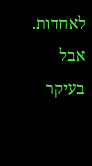לאחדות. אבל בעיקר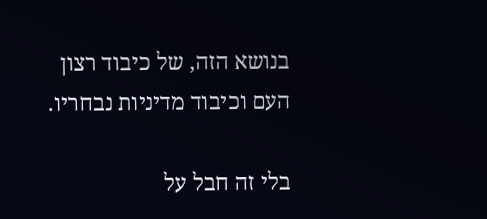בנושא הזה, של כיבוד רצון העם וכיבוד מדיניות נבחריו.

בלי זה חבל על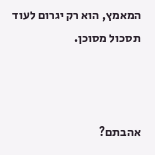המאמץ, הוא רק יגרום לעוד תסכול מסוכן.



אהבתם?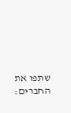שתפו את החברים: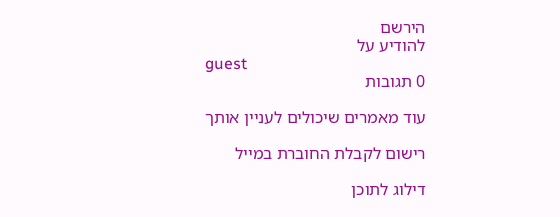הירשם
להודיע על
guest
0 תגובות

עוד מאמרים שיכולים לעניין אותך

רישום לקבלת החוברת במייל

דילוג לתוכן